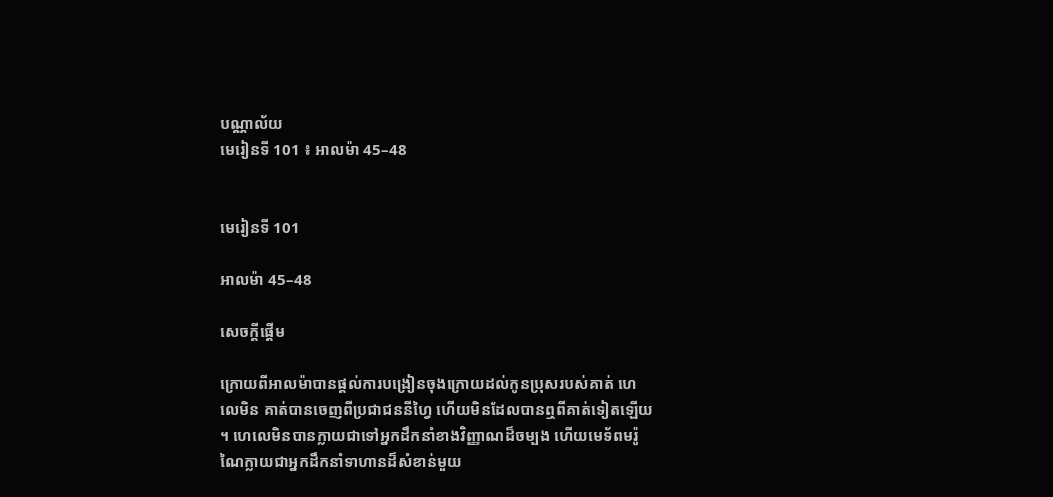បណ្ណាល័យ
មេរៀនទី 101 ៖ អាលម៉ា 45–48


មេរៀនទី 101

អាលម៉ា 45–48

សេចក្តីផ្ដើម

ក្រោយពីអាលម៉ាបានផ្ដល់ការបង្រៀនចុងក្រោយដល់កូនប្រុសរបស់គាត់ ហេលេមិន គាត់បានចេញពីប្រជាជននីហ្វៃ ហើយមិនដែលបានឮពីគាត់ទៀតឡើយ ។ ហេលេមិនបានក្លាយជាទៅអ្នកដឹកនាំខាងវិញ្ញាណដ៏ចម្បង ហើយមេទ័ពមរ៉ូណៃក្លាយជាអ្នកដឹកនាំទាហានដ៏សំខាន់មួយ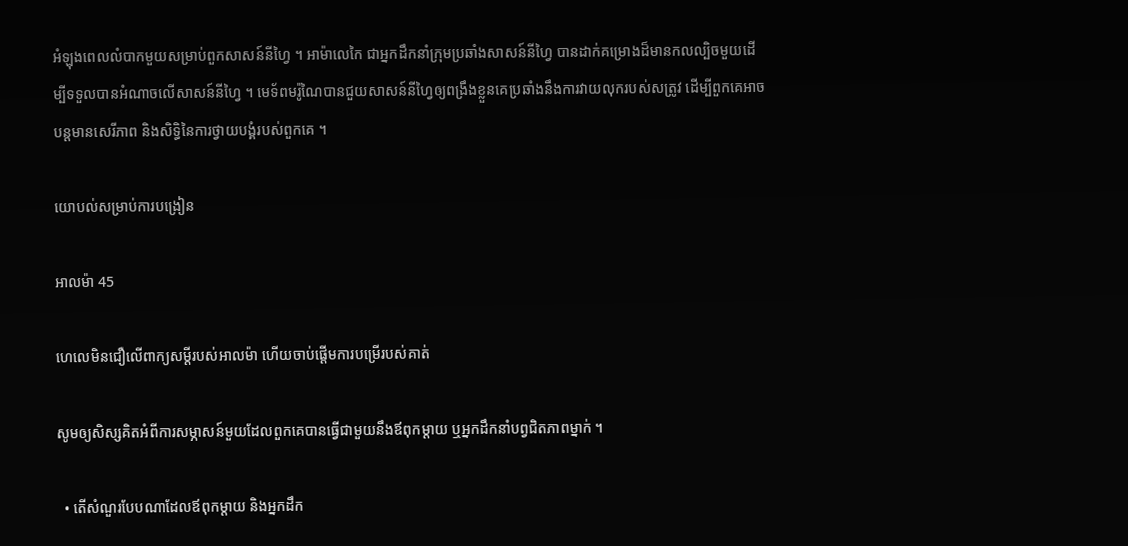អំឡុងពេលលំបាកមួយសម្រាប់ពួកសាសន៍នីហ្វៃ ។ អាម៉ាលេកៃ ជាអ្នកដឹកនាំក្រុមប្រឆាំងសាសន៍នីហ្វៃ បានដាក់គម្រោងដ៏មានកលល្បិចមួយដើម្បីទទួលបានអំណាចលើសាសន៍នីហ្វៃ ។ មេទ័ពមរ៉ូណៃបានជួយសាសន៍នីហ្វៃឲ្យពង្រឹងខ្លួនគេប្រឆាំងនឹងការវាយលុករបស់សត្រូវ ដើម្បីពួកគេអាចបន្ដមានសេរីភាព និងសិទ្ធិនៃការថ្វាយបង្គំរបស់ពួកគេ ។

យោបល់សម្រាប់ការបង្រៀន

អាលម៉ា 45

ហេលេមិនជឿលើពាក្យសម្ដីរបស់អាលម៉ា ហើយចាប់ផ្ដើមការបម្រើរបស់គាត់

សូមឲ្យសិស្សគិតអំពីការសម្ភាសន៍មួយដែលពួកគេបានធ្វើជាមួយនឹងឪពុកម្ដាយ ឬអ្នកដឹកនាំបព្វជិតភាពម្នាក់ ។

  • តើសំណួរបែបណាដែលឪពុកម្ដាយ និងអ្នកដឹក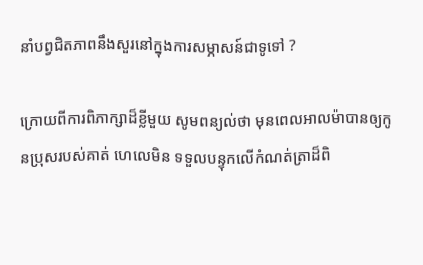នាំបព្វជិតភាពនឹងសួរនៅក្នុងការសម្ភាសន៍ជាទូទៅ ?

ក្រោយពីការពិភាក្សាដ៏ខ្លីមួយ សូមពន្យល់ថា មុនពេលអាលម៉ាបានឲ្យកូនប្រុសរបស់គាត់ ហេលេមិន ទទួលបន្ទុកលើកំណត់ត្រាដ៏ពិ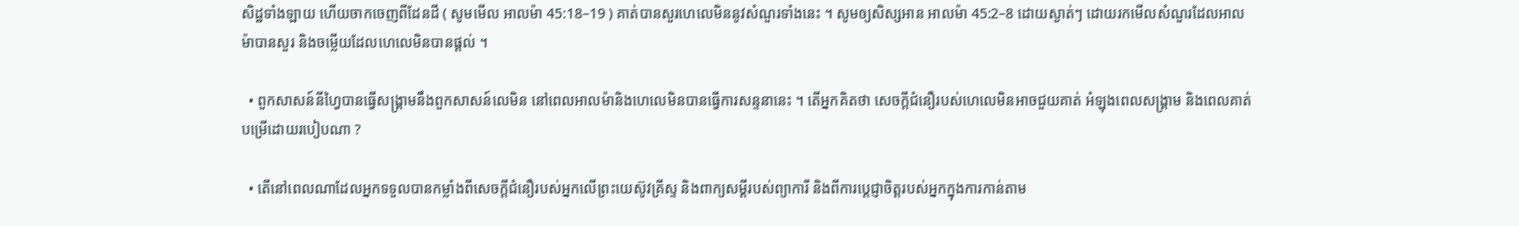សិដ្ឋទាំងឡាយ ហើយចាកចេញពីដែនដី ( សូមមើល អាលម៉ា 45:18–19 ) គាត់បានសួរហេលេមិននូវសំណួរទាំងនេះ ។ សូមឲ្យសិស្សអាន អាលម៉ា 45:2–8 ដោយស្ងាត់ៗ ដោយរកមើលសំណួរដែលអាលម៉ាបានសួរ និងចម្លើយដែលហេលេមិនបានផ្ដល់ ។

  • ពួកសាសន៍នីហ្វៃបានធ្វើសង្គ្រាមនឹងពួកសាសន៍លេមិន នៅពេលអាលម៉ានិងហេលេមិនបានធ្វើការសន្ទនានេះ ។ តើអ្នកគិតថា សេចក្ដីជំនឿរបស់ហេលេមិនអាចជួយគាត់ អំឡុងពេលសង្គ្រាម និងពេលគាត់បម្រើដោយរបៀបណា ?

  • តើនៅពេលណាដែលអ្នកទទួលបានកម្លាំងពីសេចក្ដីជំនឿរបស់អ្នកលើព្រះយេស៊ូវគ្រីស្ទ និងពាក្យសម្ដីរបស់ព្យាការី និងពីការប្ដេជ្ញាចិត្តរបស់អ្នកក្នុងការកាន់តាម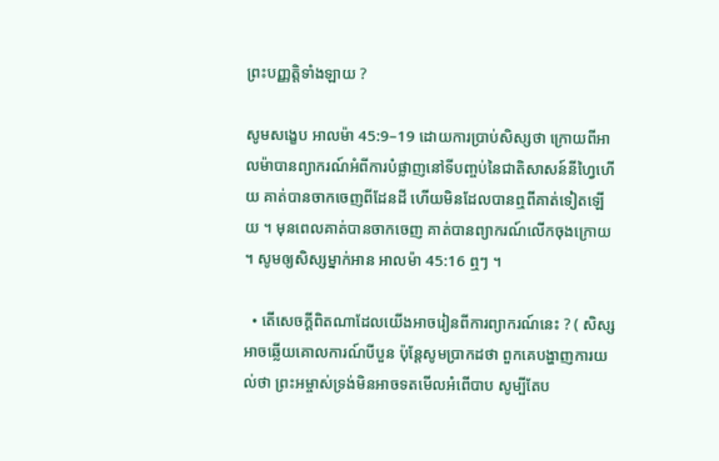ព្រះបញ្ញត្តិទាំងឡាយ ?

សូមសង្ខេប អាលម៉ា 45:9–19 ដោយការប្រាប់សិស្សថា ក្រោយពីអាលម៉ាបានព្យាករណ៍អំពីការបំផ្លាញនៅទីបញ្ចប់នៃជាតិសាសន៍នីហ្វៃហើយ គាត់បានចាកចេញពីដែនដី ហើយមិនដែលបានឮពីគាត់ទៀតឡើយ ។ មុនពេលគាត់បានចាកចេញ គាត់បានព្យាករណ៍លើកចុងក្រោយ ។ សូមឲ្យសិស្សម្នាក់អាន អាលម៉ា 45:16 ឮៗ ។

  • តើសេចក្ដីពិតណាដែលយើងអាចរៀនពីការព្យាករណ៍នេះ ? ( សិស្សអាចឆ្លើយគោលការណ៍បីបួន ប៉ុន្ដែសូមប្រាកដថា ពួកគេបង្ហាញការយល់ថា ព្រះអម្ចាស់ទ្រង់មិនអាចទតមើលអំពើបាប សូម្បីតែប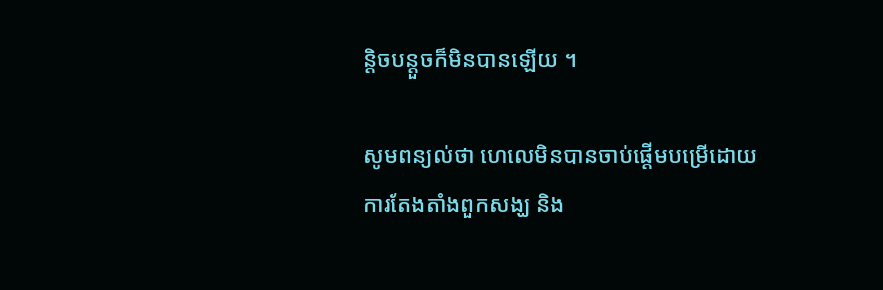ន្ដិចបន្ដួចក៏មិនបានឡើយ ។

សូមពន្យល់ថា ហេលេមិនបានចាប់ផ្ដើមបម្រើដោយការតែងតាំងពួកសង្ឃ និង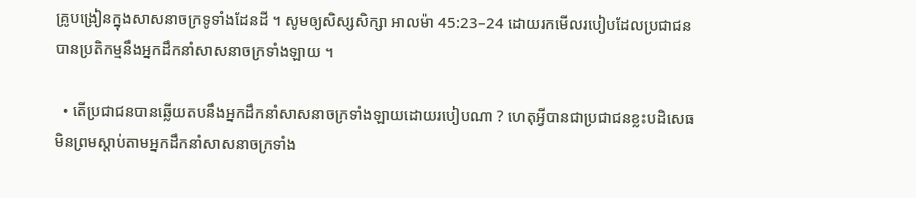គ្រូបង្រៀនក្នុងសាសនាចក្រទូទាំងដែនដី ។ សូមឲ្យសិស្សសិក្សា អាលម៉ា 45:23–24 ដោយរកមើលរបៀបដែលប្រជាជនបានប្រតិកម្មនឹងអ្នកដឹកនាំសាសនាចក្រទាំងឡាយ ។

  • តើប្រជាជនបានឆ្លើយតបនឹងអ្នកដឹកនាំសាសនាចក្រទាំងឡាយដោយរបៀបណា ? ហេតុអ្វីបានជាប្រជាជនខ្លះបដិសេធមិនព្រមស្ដាប់តាមអ្នកដឹកនាំសាសនាចក្រទាំង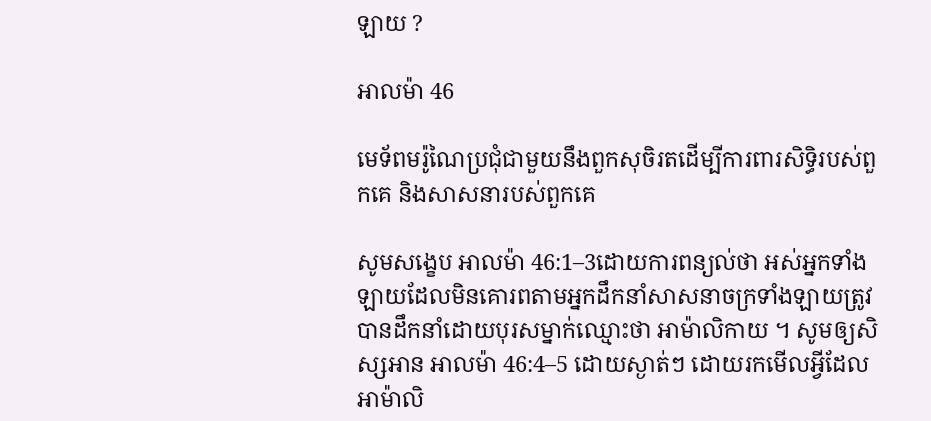ឡាយ ?

អាលម៉ា 46

មេទ័ពមរ៉ូណៃប្រជុំជាមួយនឹងពួកសុចិរតដើម្បីការពារសិទ្ធិរបស់ពួកគេ និងសាសនារបស់ពួកគេ

សូមសង្ខេប អាលម៉ា 46:1–3ដោយការពន្យល់ថា អស់អ្នកទាំងឡាយដែលមិនគោរពតាមអ្នកដឹកនាំសាសនាចក្រទាំងឡាយត្រូវបានដឹកនាំដោយបុរសម្នាក់ឈ្មោះថា អាម៉ាលិកាយ ។ សូមឲ្យសិស្សអាន អាលម៉ា 46:4–5 ដោយស្ងាត់ៗ ដោយរកមើលអ្វីដែលអាម៉ាលិ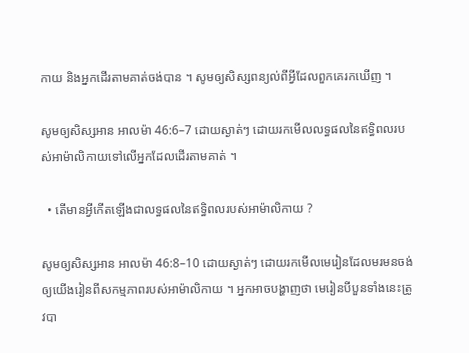កាយ និងអ្នកដើរតាមគាត់ចង់បាន ។ សូមឲ្យសិស្សពន្យល់ពីអ្វីដែលពួកគេរកឃើញ ។

សូមឲ្យសិស្សអាន អាលម៉ា 46:6–7 ដោយស្ងាត់ៗ ដោយរកមើលលទ្ធផលនៃឥទ្ធិពលរបស់អាម៉ាលិកាយទៅលើអ្នកដែលដើរតាមគាត់ ។

  • តើមានអ្វីកើតឡើងជាលទ្ធផលនៃឥទ្ធិពលរបស់អាម៉ាលិកាយ ?

សូមឲ្យសិស្សអាន អាលម៉ា 46:8–10 ដោយស្ងាត់ៗ ដោយរកមើលមេរៀនដែលមរមនចង់ឲ្យយើងរៀនពីសកម្មភាពរបស់អាម៉ាលិកាយ ។ អ្នកអាចបង្ហាញថា មេរៀនបីបួនទាំងនេះត្រូវបា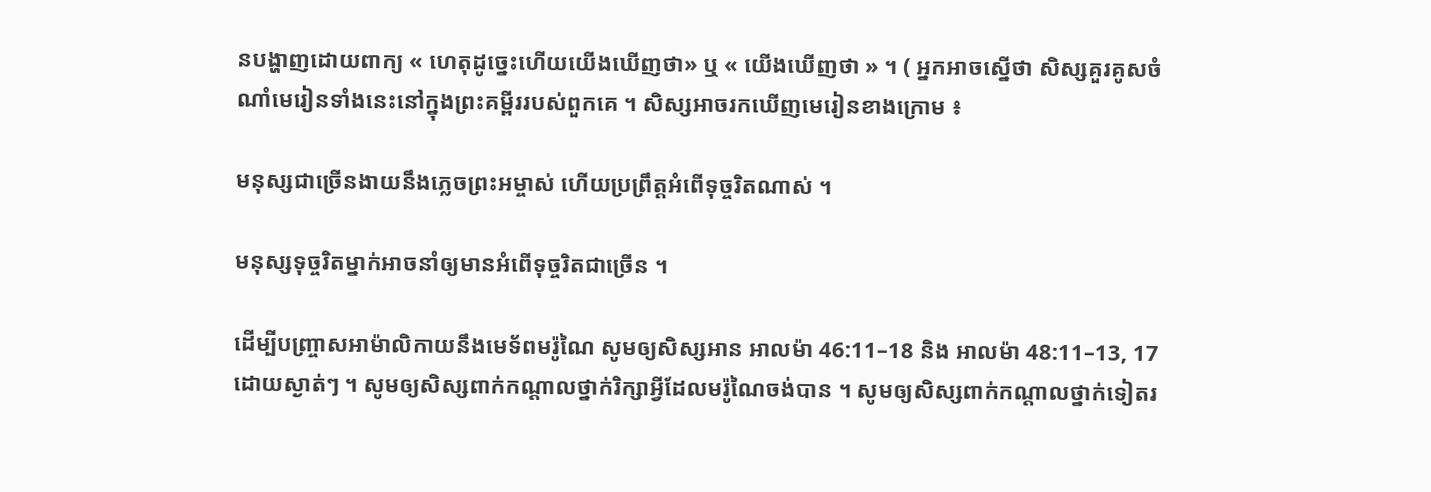នបង្ហាញដោយពាក្យ « ហេតុដូច្នេះហើយយើងឃើញថា» ឬ « យើងឃើញថា » ។ ( អ្នកអាចស្នើថា សិស្សគួរគូសចំណាំមេរៀនទាំងនេះនៅក្នុងព្រះគម្ពីររបស់ពួកគេ ។ សិស្សអាចរកឃើញមេរៀនខាងក្រោម ៖

មនុស្សជាច្រើនងាយនឹងភ្លេចព្រះអម្ចាស់ ហើយប្រព្រឹត្តអំពើទុច្ចរិតណាស់ ។

មនុស្សទុច្ចរិតម្នាក់អាចនាំឲ្យមានអំពើទុច្ចរិតជាច្រើន ។

ដើម្បីបញ្ច្រាសអាម៉ាលិកាយនឹងមេទ័ពមរ៉ូណៃ សូមឲ្យសិស្សអាន អាលម៉ា 46:11–18 និង អាលម៉ា 48:11–13, 17 ដោយស្ងាត់ៗ ។ សូមឲ្យសិស្សពាក់កណ្ដាលថ្នាក់រិក្សាអ្វីដែលមរ៉ូណៃចង់បាន ។ សូមឲ្យសិស្សពាក់កណ្ដាលថ្នាក់ទៀតរ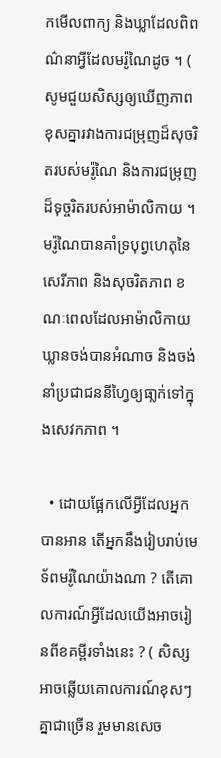កមើលពាក្យ និងឃ្លាដែលពិពណ៌នាអ្វីដែលមរ៉ូណៃដូច ។ ( សូមជួយសិស្សឲ្យឃើញភាពខុសគ្នារវាងការជម្រុញដ៏សុចរិតរបស់មរ៉ូណៃ និងការជម្រុញដ៏ទុច្ចរិតរបស់អាម៉ាលិកាយ ។ មរ៉ូណៃបានគាំទ្របុព្វហេតុនៃសេរីភាព និងសុចរិតភាព ខណៈពេលដែលអាម៉ាលិកាយឃ្លានចង់បានអំណាច និងចង់នាំប្រជាជននីហ្វៃឲ្យធា្លក់ទៅក្នុងសេវកភាព ។

  • ដោយផ្អែកលើអ្វីដែលអ្នកបានអាន តើអ្នកនឹងរៀបរាប់មេទ័ពមរ៉ូណៃយ៉ាងណា ? តើគោលការណ៍អ្វីដែលយើងអាចរៀនពីខគម្ពីរទាំងនេះ ? ( សិស្សអាចឆ្លើយគោលការណ៍ខុសៗគ្នាជាច្រើន រួមមានសេច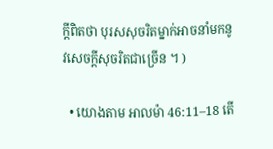ក្ដីពិតថា បុរសសុចរិតម្នាក់អាចនាំមកនូវសេចក្ដីសុចរិតជាច្រើន ។ )

  • យោងតាម អាលម៉ា 46:11–18 តើ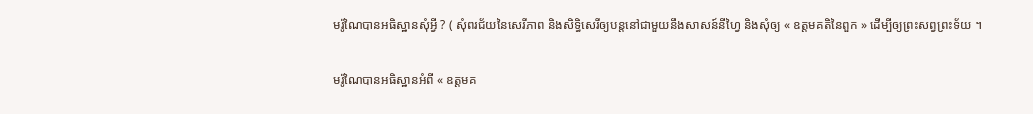មរ៉ូណៃបានអធិស្ឋានសុំអ្វី ? ( សុំពរជ័យនៃសេរីភាព និងសិទ្ធិសេរីឲ្យបន្ដនៅជាមួយនឹងសាសន៍នីហ្វៃ និងសុំឲ្យ « ឧត្តមគតិនៃពួក » ដើម្បីឲ្យព្រះសព្វព្រះទ័យ ។

មរ៉ូណៃបានអធិស្ឋានអំពី « ឧត្តមគ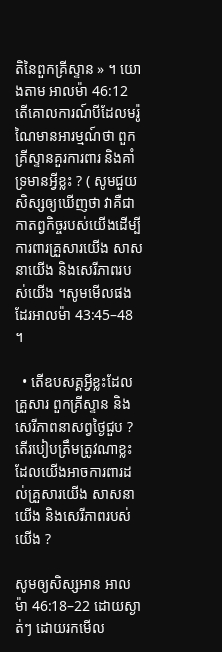តិនៃពួកគ្រីស្ទាន » ។ យោងតាម អាលម៉ា 46:12 តើគោលការណ៍បីដែលមរ៉ូណៃមានអារម្មណ៍ថា ពួកគ្រីស្ទានគួរការពារ និងគាំទ្រមានអ្វីខ្លះ ? ( សូមជួយសិស្សឲ្យឃើញថា វាគឺជាកាតព្វកិច្ចរបស់យើងដើម្បីការពារគ្រួសារយើង សាសនាយើង និងសេរីភាពរបស់យើង ។សូមមើលផងដែរអាលម៉ា 43:45–48 ។

  • តើឧបសគ្គអ្វីខ្លះដែលគ្រួសារ ពួកគ្រីស្ទាន និងសេរីភាពនាសព្វថ្ងៃជួប ? តើរបៀបត្រឹមត្រូវណាខ្លះដែលយើងអាចការពារដល់គ្រួសារយើង សាសនាយើង និងសេរីភាពរបស់យើង ?

សូមឲ្យសិស្សអាន អាលម៉ា 46:18–22 ដោយស្ងាត់ៗ ដោយរកមើល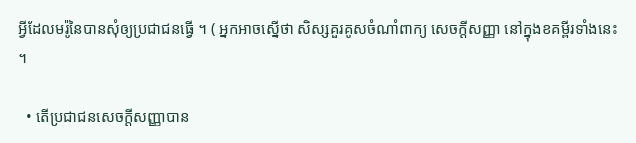អ្វីដែលមរ៉ូនៃបានសុំឲ្យប្រជាជនធ្វើ ។ ( អ្នកអាចស្នើថា សិស្សគួរគូសចំណាំពាក្យ សេចក្ដីសញ្ញា នៅក្នុងខគម្ពីរទាំងនេះ ។

  • តើប្រជាជនសេចក្ដីសញ្ញាបាន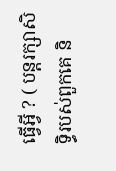ធ្វើអ្វី ? ( បន្ដរក្សាសិទ្ធិរបស់ពួកគេ និ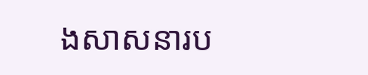ងសាសនារប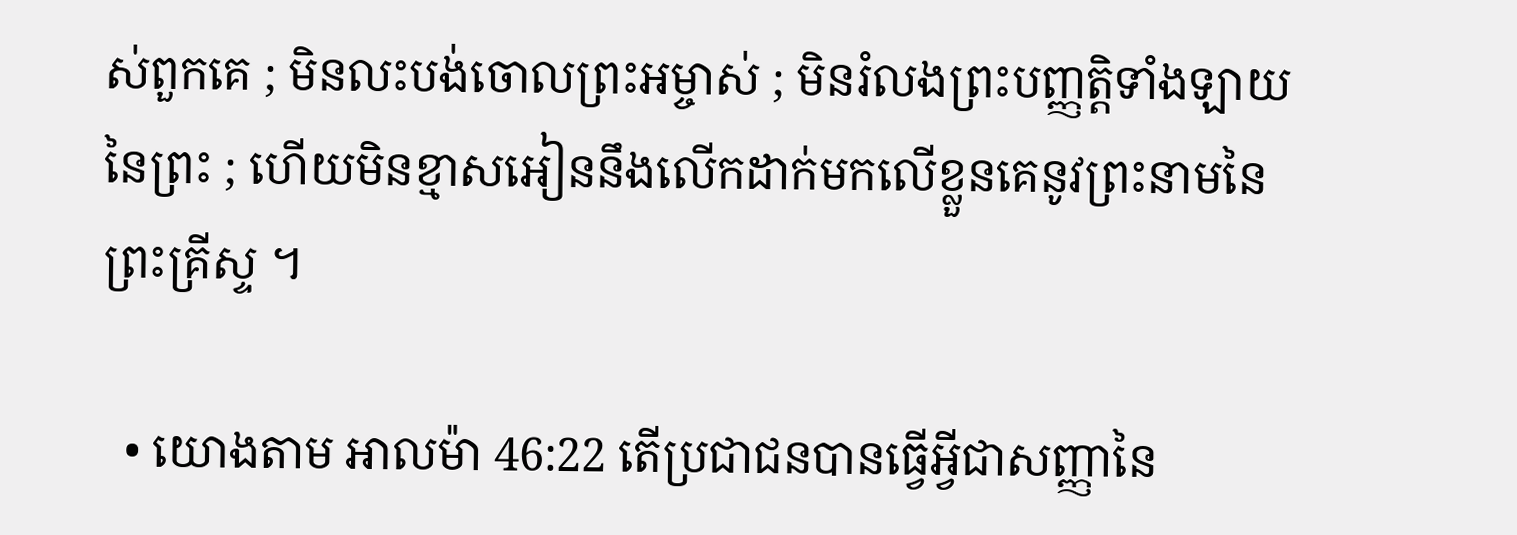ស់ពួកគេ ; មិនលះបង់ចោលព្រះអម្ចាស់ ; មិនរំលងព្រះបញ្ញត្តិទាំងឡាយនៃព្រះ ; ហើយមិនខ្មាសអៀននឹងលើកដាក់មកលើខ្លួនគេនូវព្រះនាមនៃព្រះគ្រីស្ទ ។

  • យោងតាម អាលម៉ា 46:22 តើប្រជាជនបានធ្វើអ្វីជាសញ្ញានៃ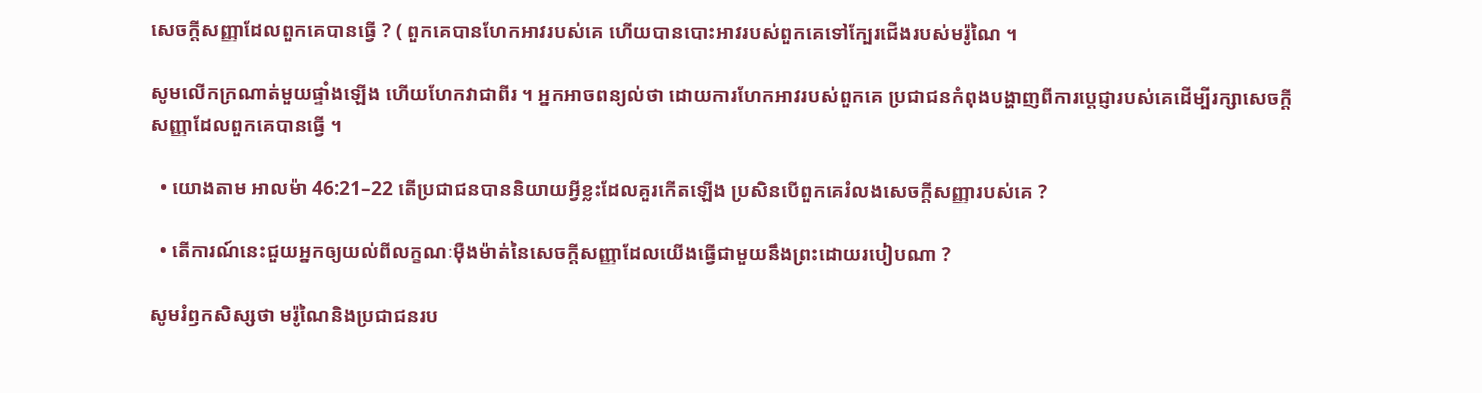សេចក្ដីសញ្ញាដែលពួកគេបានធ្វើ ? ( ពួកគេបានហែកអាវរបស់គេ ហើយបានបោះអាវរបស់ពួកគេទៅក្បែរជើងរបស់មរ៉ូណៃ ។

សូមលើកក្រណាត់មួយផ្ទាំងឡើង ហើយហែកវាជាពីរ ។ អ្នកអាចពន្យល់ថា ដោយការហែកអាវរបស់ពួកគេ ប្រជាជនកំពុងបង្ហាញពីការប្ដេជ្ញារបស់គេដើម្បីរក្សាសេចក្ដីសញ្ញាដែលពួកគេបានធ្វើ ។

  • យោងតាម អាលម៉ា 46:21–22 តើប្រជាជនបាននិយាយអ្វីខ្លះដែលគួរកើតឡើង ប្រសិនបើពួកគេរំលងសេចក្ដីសញ្ញារបស់គេ ?

  • តើការណ៍នេះជួយអ្នកឲ្យយល់ពីលក្ខណៈម៉ឺងម៉ាត់នៃសេចក្ដីសញ្ញាដែលយើងធ្វើជាមួយនឹងព្រះដោយរបៀបណា ?

សូមរំឭកសិស្សថា មរ៉ូណៃនិងប្រជាជនរប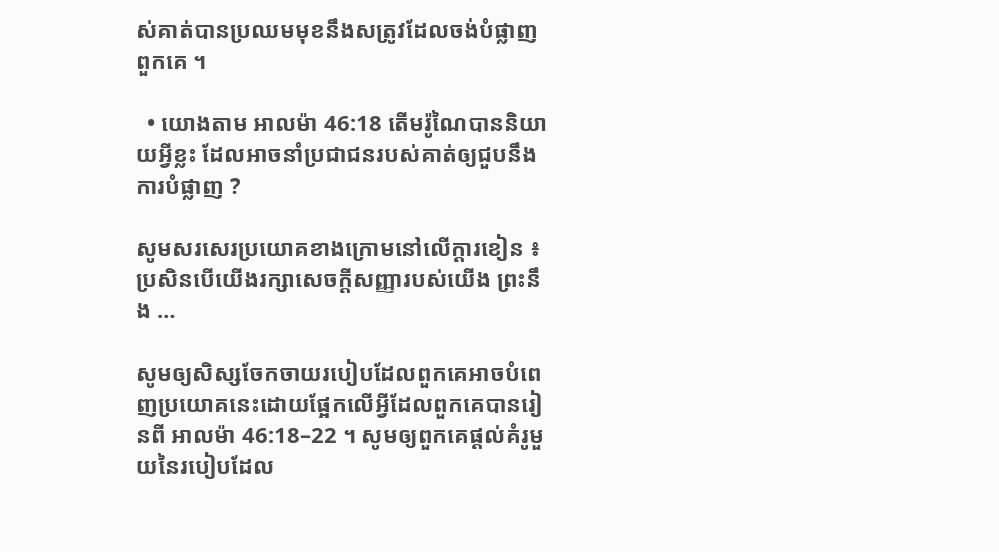ស់គាត់បានប្រឈមមុខនឹងសត្រូវដែលចង់បំផ្លាញពួកគេ ។

  • យោងតាម អាលម៉ា 46:18 តើមរ៉ូណៃបាននិយាយអ្វីខ្លះ ដែលអាចនាំប្រជាជនរបស់គាត់ឲ្យជួបនឹងការបំផ្លាញ ?

សូមសរសេរប្រយោគខាងក្រោមនៅលើក្ដារខៀន ៖ ប្រសិនបើយើងរក្សាសេចក្ដីសញ្ញារបស់យើង ព្រះនឹង …

សូមឲ្យសិស្សចែកចាយរបៀបដែលពួកគេអាចបំពេញប្រយោគនេះដោយផ្អែកលើអ្វីដែលពួកគេបានរៀនពី អាលម៉ា 46:18–22 ។ សូមឲ្យពួកគេផ្ដល់គំរូមួយនៃរបៀបដែល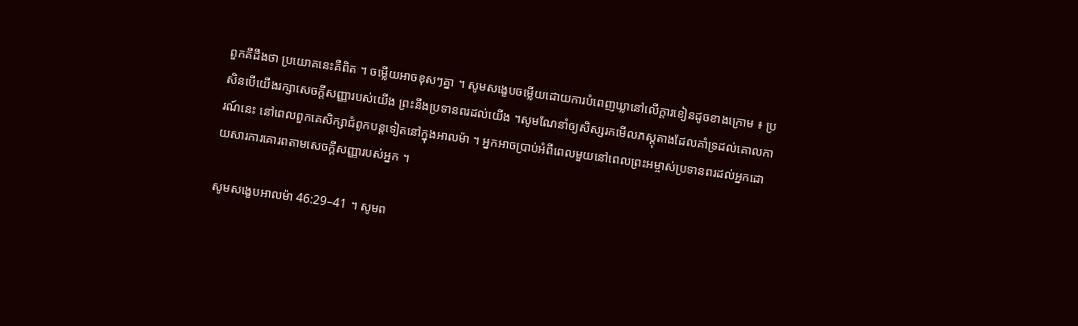ពួកគឹដឹងថា ប្រយោគនេះគឺពិត ។ ចម្លើយអាចខុសៗគ្នា ។ សូមសង្ខេបចម្លើយដោយការបំពេញឃ្លានៅលើក្ដារខៀនដូចខាងក្រោម ៖ ប្រសិនបើយើងរក្សាសេចក្ដីសញ្ញារបស់យើង ព្រះនឹងប្រទានពរដល់យើង ។សូមណែនាំឲ្យសិស្សរកមើលភស្ដុតាងដែលគាំទ្រដល់គោលការណ៍នេះ នៅពេលពួកគេសិក្សាជំពូកបន្ដទៀតនៅក្នុងអាលម៉ា ។ អ្នកអាចប្រាប់អំពីពេលមួយនៅពេលព្រះអម្ចាស់ប្រទានពរដល់អ្នកដោយសារការគោរពតាមសេចក្ដីសញ្ញារបស់អ្នក ។

សូមសង្ខេបអាលម៉ា 46:29–41 ។ សូមព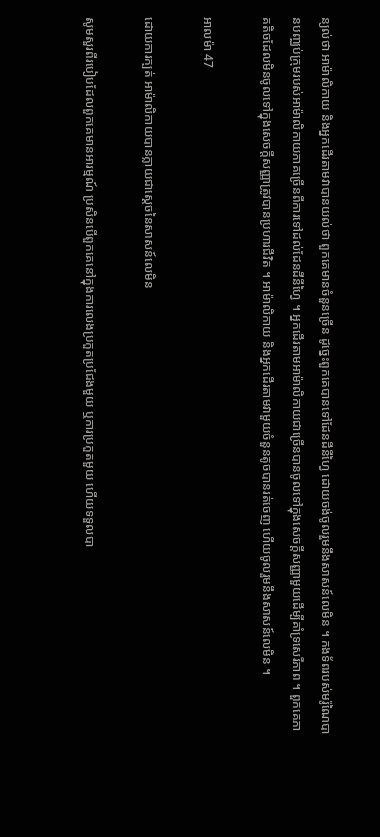ន្យល់ថា អាម៉ាលិកាយ និងអ្នកដើរតាមវាបានយល់ថា ពួកគេមានចំនួនច្រើន ដូច្នេះពួកគេបានទៅដែនដីនីហ្វៃ ដោយចង់ចូលរួមនឹងសាសន៍លេមិន ។ កងទ័ពរបស់មរ៉ូណៃបានបញ្ឈប់ក្រុមរបស់អាម៉ាលិកាយភាគច្រើនពីការទៅដល់ដែនដីនីហ្វៃ ។ អ្នកដើរតាមអាម៉ាលិកាយជាច្រើនបានចូលទៅក្នុងសេចក្ដីសញ្ញាមួយដើម្បីគាំទ្រសេរីភាព ។ ពួកគេភាគតិចដែលមិនចូលទៅក្នុងសេចក្ដីសញ្ញាត្រូវបានប្រហារជីវិត ។ អាម៉ាលិកាយ និងអ្នកដើរតាមវាមួយចំនួនតូចបានរត់ចេញ ហើយចូលរួមនឹងសាសន៍លេមិន ។

អាលម៉ា 47

ដោយការក្បត់ អាម៉ាលិកាយបានក្លាយជាស្ដេចនៃសាសន៍លេមិន

សូមសួរពីរបៀបដែលពួកគេមានអារម្មណ៍ ប្រសិនបើពួកគេនៅក្នុងការលេងប្រកួតប្រជែងមួយ ឬការប្រកួតមួយ ហើយទទួលបា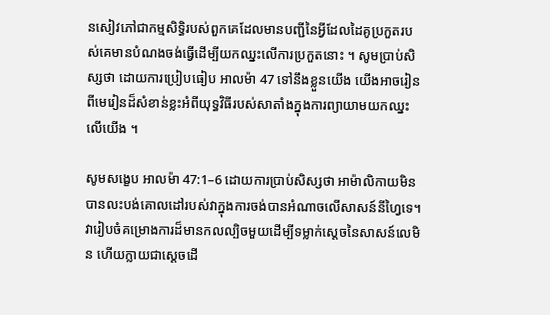នសៀវភៅជាកម្មសិទ្ធិរបស់ពួកគេដែលមានបញ្ជីនៃអ្វីដែលដៃគូប្រកួតរបស់គេមានបំណងចង់ធ្វើដើម្បីយកឈ្នះលើការប្រកួតនោះ ។ សូមប្រាប់សិស្សថា ដោយការប្រៀបធៀប អាលម៉ា 47 ទៅនឹងខ្លួនយើង យើងអាចរៀនពីមេរៀនដ៏សំខាន់ខ្លះអំពីយុទ្ធវិធីរបស់សាតាំងក្នុងការព្យាយាមយកឈ្នះលើយើង ។

សូមសង្ខេប អាលម៉ា 47:1–6 ដោយការប្រាប់សិស្សថា អាម៉ាលិកាយមិនបានលះបង់គោលដៅរបស់វាក្នុងការចង់បានអំណាចលើសាសន៍នីហ្វៃទេ។ វារៀបចំគម្រោងការដ៏មានកលល្បិចមួយដើម្បីទម្លាក់ស្ដេចនៃសាសន៍លេមិន ហើយក្លាយជាស្ដេចដើ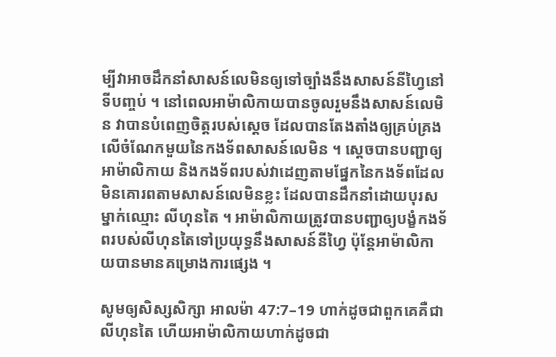ម្បីវាអាចដឹកនាំសាសន៍លេមិនឲ្យទៅច្បាំងនឹងសាសន៍នីហ្វៃនៅទីបញ្ចប់ ។ នៅពេលអាម៉ាលិកាយបានចូលរួមនឹងសាសន៍លេមិន វាបានបំពេញចិត្តរបស់ស្ដេច ដែលបានតែងតាំងឲ្យគ្រប់គ្រងលើចំណែកមួយនៃកងទ័ពសាសន៍លេមិន ។ ស្ដេចបានបញ្ជាឲ្យអាម៉ាលិកាយ និងកងទ័ពរបស់វាដេញតាមផ្នែកនៃកងទ័ពដែលមិនគោរពតាមសាសន៍លេមិនខ្លះ ដែលបានដឹកនាំដោយបុរសម្នាក់ឈ្មោះ លីហុនតៃ ។ អាម៉ាលិកាយត្រូវបានបញ្ជាឲ្យបង្ខំកងទ័ពរបស់លីហុនតៃទៅប្រយុទ្ធនឹងសាសន៍នីហ្វៃ ប៉ុន្ដែអាម៉ាលិកាយបានមានគម្រោងការផ្សេង ។

សូមឲ្យសិស្សសិក្សា អាលម៉ា 47:7–19 ហាក់ដូចជាពួកគេគឺជាលីហុនតៃ ហើយអាម៉ាលិកាយហាក់ដូចជា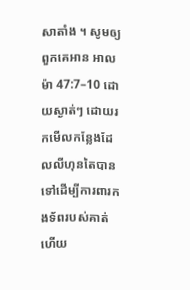សាតាំង ។ សូមឲ្យពួកគេអាន អាលម៉ា 47:7–10 ដោយស្ងាត់ៗ ដោយរកមើលកន្លែងដែលលីហុនតៃបានទៅដើម្បីការពារកងទ័ពរបស់គាត់ ហើយ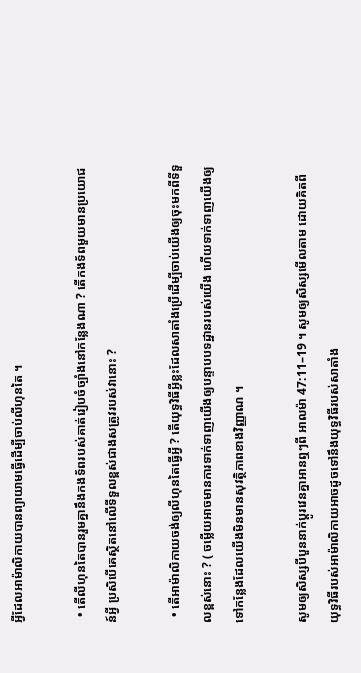អ្វីដែលអាម៉ាលិកាយបានព្យាយាមធ្វើដើម្បីចាប់លីហុនតៃ ។

  • តើលីហុនតៃបានរួមគ្នានឹងកងទ័ពរបស់គាត់រៀបចំច្បាំងនៅកន្លែងណា ? តើកងទ័ពមួយមានប្រយោជន៍អ្វី ប្រសិបើគេស្ថិតនៅលើទីទួលខ្ពស់ជាងសត្រូវរបស់វានោះ ?

  • តើអាម៉ាលិកាយចង់ឲ្យលីហុនតៃធ្វើអ្វី ? តើយុទ្ធវិធីអ្វីខ្លះដែលសាតាំងប្រើដើម្បីចាប់យើងឲ្យចុះមកពីទីទួលខ្ពស់នោះ ? ( ចម្លើយអាចមានការទាក់ទាញយើងឲ្យបន្ទាបបទដ្ឋានរបស់យើង ហើយទាក់ទាញយើងឲ្យទៅកន្លែងដែលយើងមិនមានសុវត្ថិភាពខាងវិញ្ញាណ ។

សូមឲ្យសិស្សបីបួននាក់ប្ដូរវេនគ្នាអានឮៗពី អាលម៉ា 47:11–19 ។ សូមឲ្យសិស្សមើលតាម ដោយគិតពីយុទ្ធវិធីរបស់អាម៉ាលិកាយអាចដូចទៅនឹងយុទ្ធវិធីរបស់សាតាំង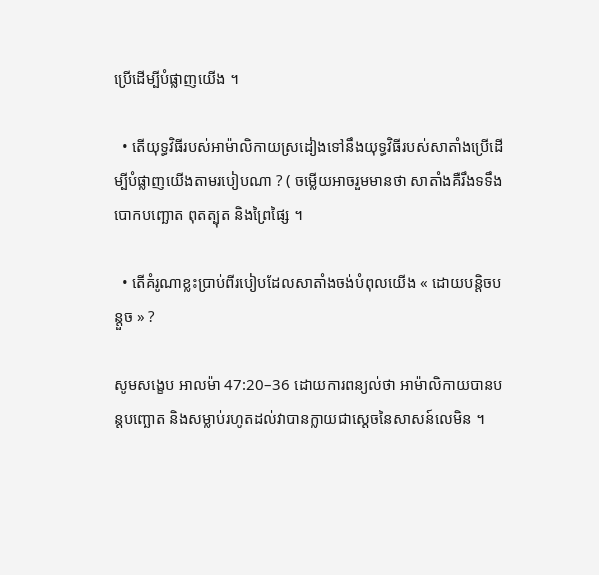ប្រើដើម្បីបំផ្លាញយើង ។

  • តើយុទ្ធវិធីរបស់អាម៉ាលិកាយស្រដៀងទៅនឹងយុទ្ធវិធីរបស់សាតាំងប្រើដើម្បីបំផ្លាញយើងតាមរបៀបណា ? ( ចម្លើយអាចរួមមានថា សាតាំងគឺរឹងទទឹង បោកបញ្ឆោត ពុតត្បុត និងព្រៃផ្សៃ ។

  • តើគំរូណាខ្លះប្រាប់ពីរបៀបដែលសាតាំងចង់បំពុលយើង « ដោយបន្ដិចបន្ដួច » ?

សូមសង្ខេប អាលម៉ា 47:20–36 ដោយការពន្យល់ថា អាម៉ាលិកាយបានបន្ដបញ្ឆោត និងសម្លាប់រហូតដល់វាបានក្លាយជាស្ដេចនៃសាសន៍លេមិន ។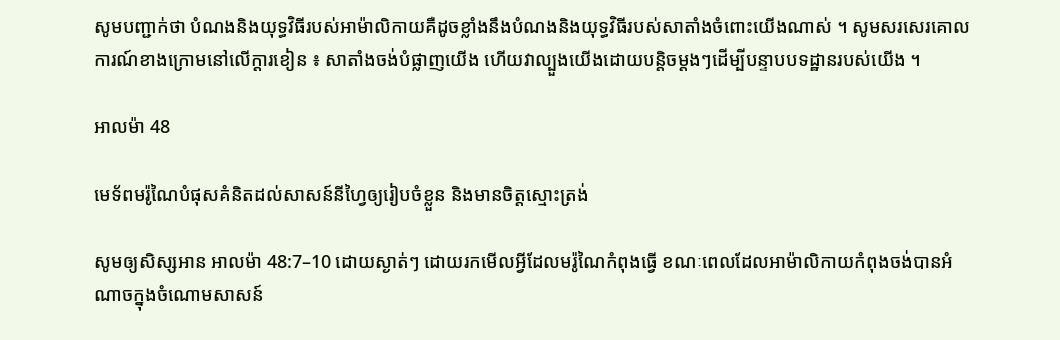សូមបញ្ជាក់ថា បំណងនិងយុទ្ធវិធីរបស់អាម៉ាលិកាយគឺដូចខ្លាំងនឹងបំណងនិងយុទ្ធវិធីរបស់សាតាំងចំពោះយើងណាស់ ។ សូមសរសេរគោលការណ៍ខាងក្រោមនៅលើក្ដារខៀន ៖ សាតាំងចង់បំផ្លាញយើង ហើយវាល្បួងយើងដោយបន្ដិចម្ដងៗដើម្បីបន្ទាបបទដ្ឋានរបស់យើង ។

អាលម៉ា 48

មេទ័ពមរ៉ូណៃបំផុសគំនិតដល់សាសន៍នីហ្វៃឲ្យរៀបចំខ្លួន និងមានចិត្តស្មោះត្រង់

សូមឲ្យសិស្សអាន អាលម៉ា 48:7–10 ដោយស្ងាត់ៗ ដោយរកមើលអ្វីដែលមរ៉ូណៃកំពុងធ្វើ ខណៈពេលដែលអាម៉ាលិកាយកំពុងចង់បានអំណាចក្នុងចំណោមសាសន៍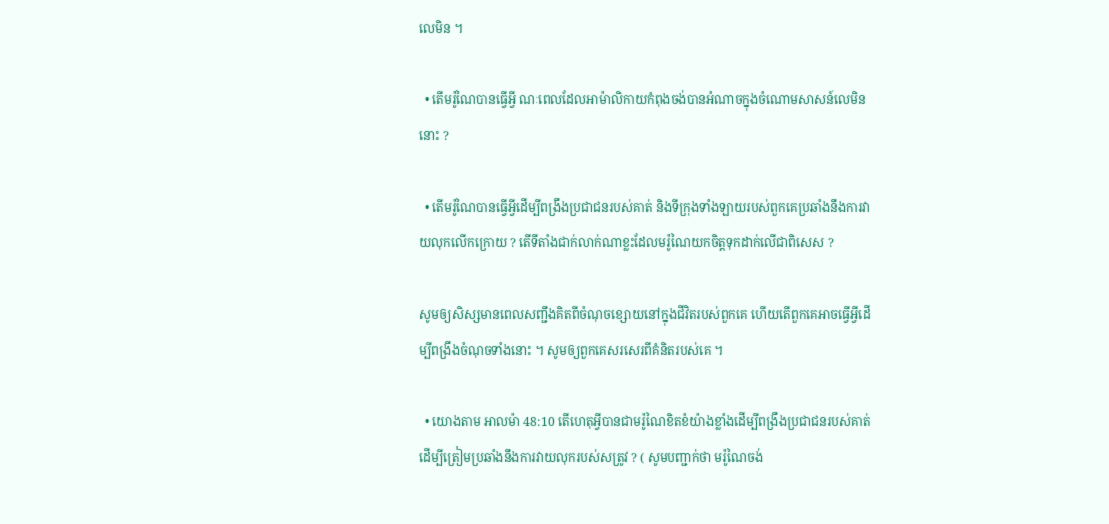លេមិន ។

  • តើមរ៉ូណៃបានធ្វើអ្វី ណៈពេលដែលអាម៉ាលិកាយកំពុងចង់បានអំណាចក្នុងចំណោមសាសន៍លេមិននោះ ?

  • តើមរ៉ូណៃបានធ្វើអ្វីដើម្បីពង្រឹងប្រជាជនរបស់គាត់ និងទីក្រុងទាំងឡាយរបស់ពួកគេប្រឆាំងនឹងការវាយលុកលើកក្រោយ ? តើទីតាំងជាក់លាក់ណាខ្លះដែលមរ៉ូណៃយកចិត្តទុកដាក់លើជាពិសេស ?

សូមឲ្យសិស្សមានពេលសញ្ជឹងគិតពីចំណុចខ្សោយនៅក្នុងជីវិតរបស់ពួកគេ ហើយតើពួកគេអាចធ្វើអ្វីដើម្បីពង្រឹងចំណុចទាំងនោះ ។ សូមឲ្យពួកគេសរសេរពីគំនិតរបស់គេ ។

  • យោងតាម អាលម៉ា 48:10 តើហេតុអ្វីបានជាមរ៉ូណៃខិតខំយ៉ាងខ្លាំងដើម្បីពង្រឹងប្រជាជនរបស់គាត់ដើម្បីត្រៀមប្រឆាំងនឹងការវាយលុករបស់សត្រូវ ? ( សូមបញ្ជាក់ថា មរ៉ូណៃចង់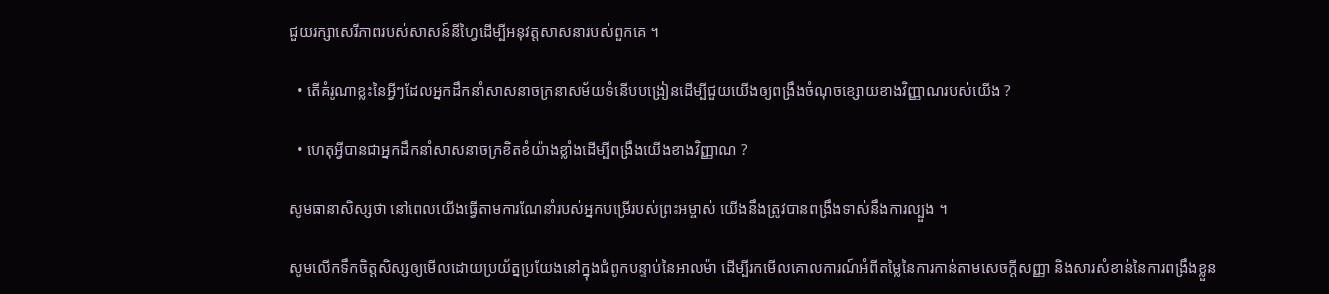ជួយរក្សាសេរីភាពរបស់សាសន៍នីហ្វៃដើម្បីអនុវត្តសាសនារបស់ពួកគេ ។

  • តើគំរូណាខ្លះនៃអ្វីៗដែលអ្នកដឹកនាំសាសនាចក្រនាសម័យទំនើបបង្រៀនដើម្បីជួយយើងឲ្យពង្រឹងចំណុចខ្សោយខាងវិញ្ញាណរបស់យើង ?

  • ហេតុអ្វីបានជាអ្នកដឹកនាំសាសនាចក្រខិតខំយ៉ាងខ្លាំងដើម្បីពង្រឹងយើងខាងវិញ្ញាណ ?

សូមធានាសិស្សថា នៅពេលយើងធ្វើតាមការណែនាំរបស់អ្នកបម្រើរបស់ព្រះអម្ចាស់ យើងនឹងត្រូវបានពង្រឹងទាស់នឹងការល្បួង ។

សូមលើកទឹកចិត្តសិស្សឲ្យមើលដោយប្រយ័ត្នប្រយែងនៅក្នុងជំពូកបន្ទាប់នៃអាលម៉ា ដើម្បីរកមើលគោលការណ៍អំពីតម្លៃនៃការកាន់តាមសេចក្ដីសញ្ញា និងសារសំខាន់នៃការពង្រឹងខ្លួន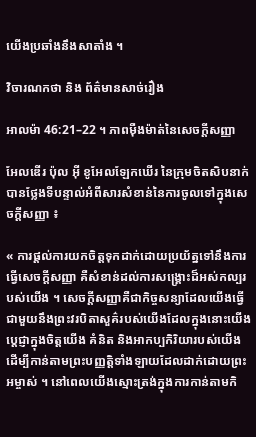យើងប្រឆាំងនឹងសាតាំង ។

វិចារណកថា និង ព័ត៌មានសាច់រឿង

អាលម៉ា 46:21–22 ។ ភាពម៉ឺងម៉ាត់នៃសេចក្ដីសញ្ញា

អែលឌើរ ប៉ុល អ៊ី ខូអែលឡែកឃើរ នៃក្រុមចិតសិបនាក់បានថ្លែងទីបន្ទាល់អំពីសារសំខាន់នៃការចូលទៅក្នុងសេចក្ដីសញ្ញា ៖

« ការផ្ដល់ការយកចិត្តទុកដាក់ដោយប្រយ័ត្នទៅនឹងការធ្វើសេចក្ដីសញ្ញា គឺសំខាន់ដល់ការសង្គ្រោះដ៏អស់កល្បរបស់យើង ។ សេចក្ដីសញ្ញាគឺជាកិច្ចសន្យាដែលយើងធ្វើជាមួយនឹងព្រះវរបិតាសួគ៌របស់យើងដែលក្នុងនោះយើងប្ដេជ្ញាក្នុងចិត្តយើង គំនិត និងអាកប្បកិរិយារបស់យើងដើម្បីកាន់តាមព្រះបញ្ញត្តិទាំងឡាយដែលដាក់ដោយព្រះអម្ចាស់ ។ នៅពេលយើងស្មោះត្រង់ក្នុងការកាន់តាមកិ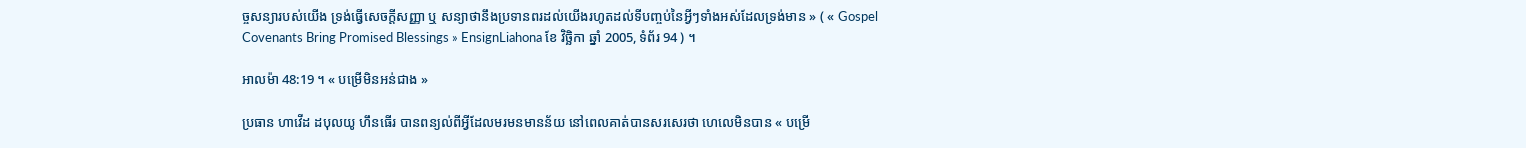ច្ចសន្យារបស់យើង ទ្រង់ធ្វើសេចក្ដីសញ្ញា ឬ សន្យាថានឹងប្រទានពរដល់យើងរហូតដល់ទីបញ្ចប់នៃអ្វីៗទាំងអស់ដែលទ្រង់មាន » ( « Gospel Covenants Bring Promised Blessings » EnsignLiahona ខែ វិច្ឆិកា ឆ្នាំ 2005, ទំព័រ 94 ) ។

អាលម៉ា 48:19 ។ « បម្រើមិនអន់ជាង »

ប្រធាន ហាវើដ ដបុលយូ ហឹនធើរ បានពន្យល់ពីអ្វីដែលមរមនមានន័យ នៅពេលគាត់បានសរសេរថា ហេលេមិនបាន « បម្រើ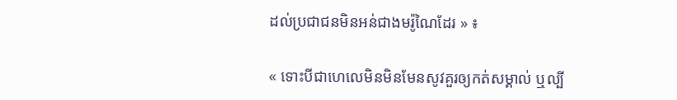ដល់ប្រជាជនមិនអន់ជាងមរ៉ូណៃដែរ » ៖

« ទោះបីជាហេលេមិនមិនមែនសូវគួរឲ្យកត់សម្គាល់ ឬល្បី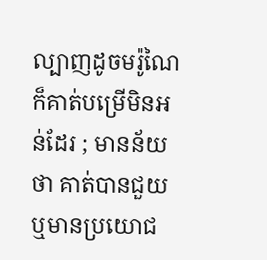ល្បាញដូចមរ៉ូណៃ ក៏គាត់បម្រើមិនអន់ដែរ ; មានន័យថា គាត់បានជួយ ឬមានប្រយោជ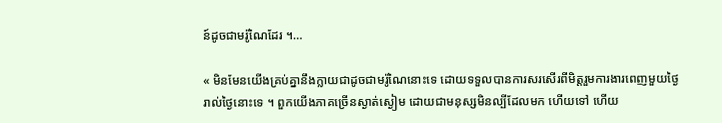ន៍ដូចជាមរ៉ូណៃដែរ ។…

« មិនមែនយើងគ្រប់គ្នានឹងក្លាយជាដូចជាមរ៉ូណៃនោះទេ ដោយទទួលបានការសរសើរពីមិត្តរួមការងារពេញមួយថ្ងៃរាល់ថ្ងៃនោះទេ ។ ពួកយើងភាគច្រើនស្ងាត់ស្ងៀម ដោយជាមនុស្សមិនល្បីដែលមក ហើយទៅ ហើយ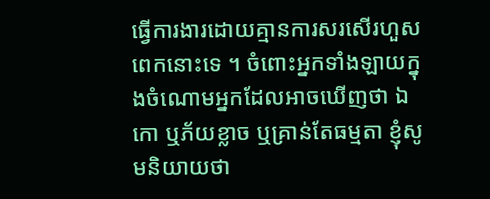ធ្វើការងារដោយគ្មានការសរសើរហួសពេកនោះទេ ។ ចំពោះអ្នកទាំងឡាយក្នុងចំណោមអ្នកដែលអាចឃើញថា ឯកោ ឬភ័យខ្លាច ឬគ្រាន់តែធម្មតា ខ្ញុំសូមនិយាយថា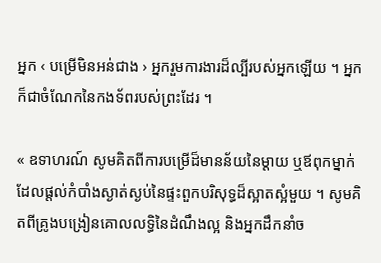អ្នក ‹ បម្រើមិនអន់ជាង › អ្នករួមការងារដ៏ល្បីរបស់អ្នកឡើយ ។ អ្នកក៏ជាចំណែកនៃកងទ័ពរបស់ព្រះដែរ ។

« ឧទាហរណ៍ សូមគិតពីការបម្រើដ៏មានន័យនៃម្ដាយ ឬឪពុកម្នាក់ដែលផ្ដល់កំបាំងស្ងាត់ស្ងប់នៃផ្ទះពួកបរិសុទ្ធដ៏ស្អាតស្អំមួយ ។ សូមគិតពីគ្រូងបង្រៀនគោលលទ្ធិនៃដំណឹងល្អ និងអ្នកដឹកនាំច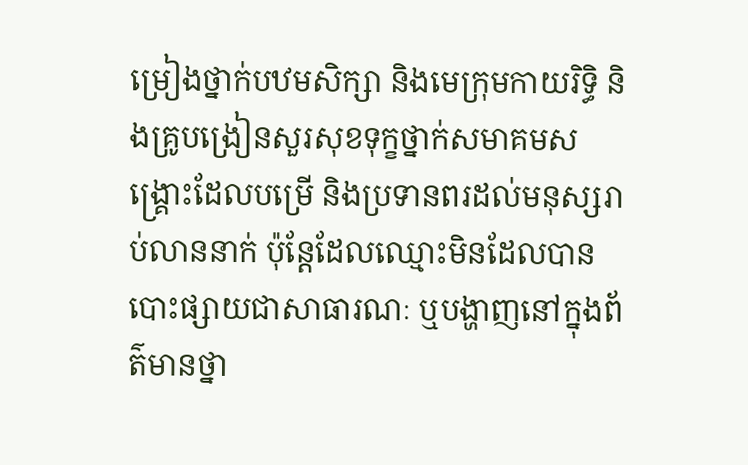ម្រៀងថ្នាក់បឋមសិក្សា និងមេក្រុមកាយរិទ្ធិ និងគ្រូបង្រៀនសួរសុខទុក្ខថ្នាក់សមាគមសង្គ្រោះដែលបម្រើ និងប្រទានពរដល់មនុស្សរាប់លាននាក់ ប៉ុន្ដែដែលឈ្មោះមិនដែលបានបោះផ្សាយជាសាធារណៈ ឬបង្ហាញនៅក្នុងព័ត៌មានថ្នា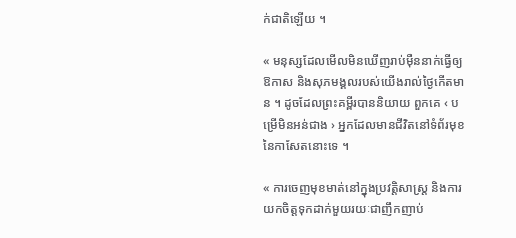ក់ជាតិឡើយ ។

« មនុស្សដែលមើលមិនឃើញរាប់ម៉ឺននាក់ធ្វើឲ្យឱកាស និងសុភមង្គលរបស់យើងរាល់ថ្ងៃកើតមាន ។ ដូចដែលព្រះគម្ពីរបាននិយាយ ពួកគេ ‹ បម្រើមិនអន់ជាង › អ្នកដែលមានជីវិតនៅទំព័រមុខនៃកាសែតនោះទេ ។

« ការចេញមុខមាត់នៅក្នុងប្រវត្តិសាស្ដ្រ និងការយកចិត្តទុកដាក់មួយរយៈជាញឹកញាប់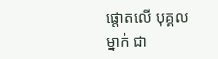ផ្ដោតលើ បុគ្គលម្នាក់ ជា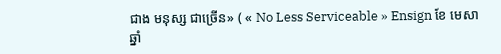ជាង មនុស្ស ជាច្រើន» ( « No Less Serviceable » Ensign ខែ មេសា ឆ្នាំ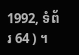1992, ទំព័រ 64 ) ។